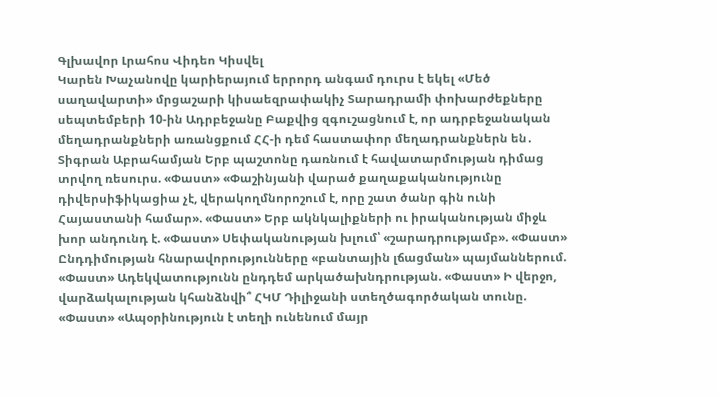Գլխավոր Լրահոս Վիդեո Կիսվել
Կարեն Խաչանովը կարիերայում երրորդ անգամ դուրս է եկել «Մեծ սաղավարտի» մրցաշարի կիսաեզրափակիչ Տարադրամի փոխարժեքները սեպտեմբերի 10-ին Ադրբեջանը Բաքվից զգուշացնում է, որ ադրբեջանական մեղադրանքների առանցքում ՀՀ-ի դեմ հաստափոր մեղադրանքներն են․ Տիգրան Աբրահամյան Երբ պաշտոնը դառնում է հավատարմության դիմաց տրվող ռեսուրս. «Փաստ» «Փաշինյանի վարած քաղաքականությունը դիվերսիֆիկացիա չէ, վերակողմնորոշում է, որը շատ ծանր գին ունի Հայաստանի համար». «Փաստ» Երբ ակնկալիքների ու իրականության միջև խոր անդունդ է. «Փաստ» Սեփականության խլում՝ «շարադրությամբ». «Փաստ» Ընդդիմության հնարավորությունները «բանտային լճացման» պայմաններում. «Փաստ» Ադեկվատությունն ընդդեմ արկածախնդրության. «Փաստ» Ի վերջո, վարձակալության կհանձնվի՞ ՀԿՄ Դիլիջանի ստեղծագործական տունը. «Փաստ» «Ապօրինություն է տեղի ունենում մայր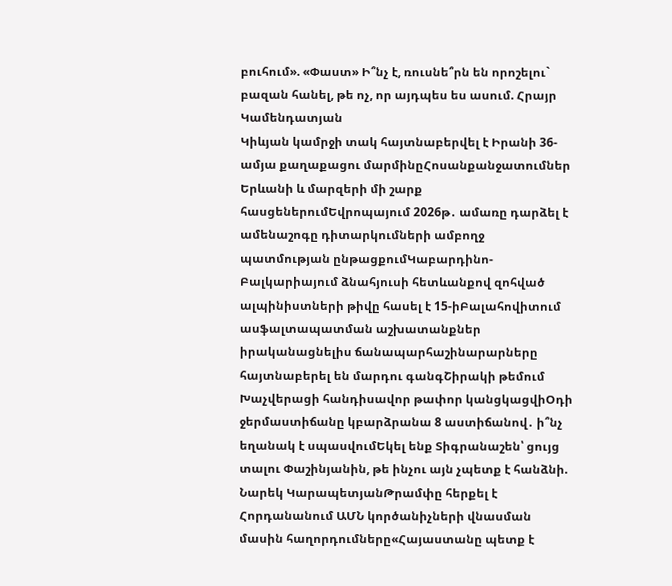բուհում». «Փաստ» Ի՞նչ է, ռուսնե՞րն են որոշելու` բազան հանել, թե ոչ, որ այդպես ես ասում. Հրայր Կամենդատյան
Կիևյան կամրջի տակ հայտնաբերվել է Իրանի 36-ամյա քաղաքացու մարմինըՀոսանքանջատումներ Երևանի և մարզերի մի շարք հասցեներումԵվրոպայում 2026թ․ ամառը դարձել է ամենաշոգը դիտարկումների ամբողջ պատմության ընթացքումԿաբարդինո-Բալկարիայում ձնահյուսի հետևանքով զոհված ալպինիստների թիվը հասել է 15-իԲալահովիտում ասֆալտապատման աշխատանքներ իրականացնելիս ճանապարհաշինարարները հայտնաբերել են մարդու գանգՇիրակի թեմում Խաչվերացի հանդիսավոր թափոր կանցկացվիՕդի ջերմաստիճանը կբարձրանա 8 աստիճանով․ ի՞նչ եղանակ է սպասվումԵկել ենք Տիգրանաշեն՝ ցույց տալու Փաշինյանին, թե ինչու այն չպետք է հանձնի. Նարեկ ԿարապետյանԹրամփը հերքել է Հորդանանում ԱՄՆ կործանիչների վնասման մասին հաղորդումները«Հայաստանը պետք է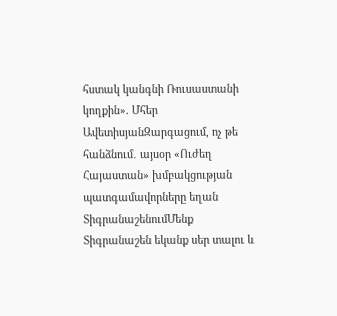հստակ կանգնի Ռուսաստանի կողքին». Մհեր ԱվետիսյանԶարգացում, ոչ թե հանձնում․ այսօր «Ուժեղ Հայաստան» խմբակցության պատգամավորները եղան ՏիգրանաշենումՄենք Տիգրանաշեն եկանք սեր տալու և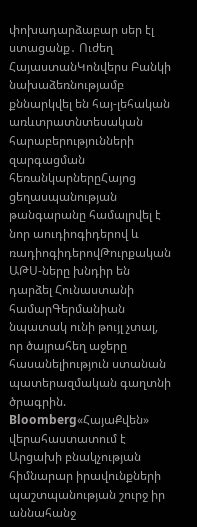փոխադարձաբար սեր էլ ստացանք․ Ուժեղ ՀայաստանԿոնվերս Բանկի նախաձեռնությամբ քննարկվել են հայ-լեհական առևտրատնտեսական հարաբերությունների զարգացման հեռանկարներըՀայոց ցեղասպանության թանգարանը համալրվել է նոր աուդիոգիդերով և ռադիոգիդերովԹուրքական ԱԹՍ-ները խնդիր են դարձել Հունաստանի համարԳերմանիան նպատակ ունի թույլ չտալ, որ ծայրահեղ աջերը հասանելիություն ստանան պատերազմական գաղտնի ծրագրին. Bloomberg«ՀայաՔվեն» վերահաստատում է Արցախի բնակչության հիմնարար իրավունքների պաշտպանության շուրջ իր աննահանջ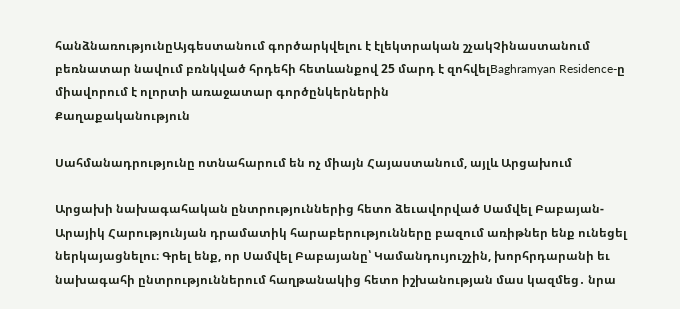հանձնառությունըԱյգեստանում գործարկվելու է էլեկտրական շչակՉինաստանում բեռնատար նավում բռնկված հրդեհի հետևանքով 25 մարդ է զոհվելBaghramyan Residence-ը միավորում է ոլորտի առաջատար գործընկերներին
Քաղաքականություն

Սահմանադրությունը ոտնահարում են ոչ միայն Հայաստանում, այլև Արցախում

Արցախի նախագահական ընտրություններից հետո ձեւավորված Սամվել Բաբայան-Արայիկ Հարությունյան դրամատիկ հարաբերությունները բազում առիթներ ենք ունեցել ներկայացնելու։ Գրել ենք, որ Սամվել Բաբայանը՝ Կամանդույուշչին, խորհրդարանի եւ նախագահի ընտրություններում հաղթանակից հետո իշխանության մաս կազմեց․ նրա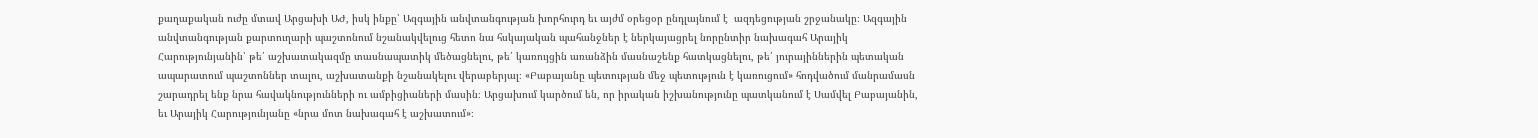քաղաքական ուժը մտավ Արցախի ԱԺ, իսկ ինքը՝ Ազգային անվտանգության խորհուրդ եւ այժմ օրեցօր ընդլայնում է  ազդեցության շրջանակը։ Ազգային անվտանգության քարտուղարի պաշտոնում նշանակվելուց հետո նա հսկայական պահանջներ է ներկայացրել նորընտիր նախագահ Արայիկ Հարությունյանին՝ թե՛ աշխատակազմը տասնապատիկ մեծացնելու, թե՛ կառույցին առանձին մասնաշենք հատկացնելու, թե՛ յուրայիններին պետական ապարատում պաշտոններ տալու, աշխատանքի նշանակելու վերաբերյալ։ «Բաբայանը պետության մեջ պետություն է կառուցում» հոդվածում մանրամասն շարադրել ենք նրա հավակնությունների ու ամբիցիաների մասին։ Արցախում կարծում են, որ իրական իշխանությունը պատկանում է Սամվել Բաբայանին, եւ Արայիկ Հարությունյանը «նրա մոտ նախագահ է աշխատում»։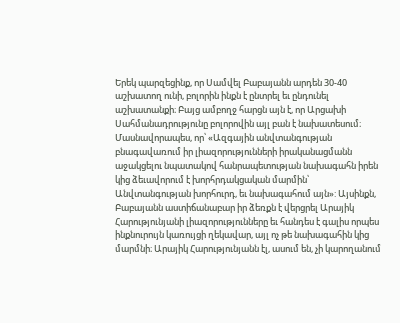Երեկ պարզեցինք, որ Սամվել Բաբայանն արդեն 30-40 աշխատող ունի, բոլորին ինքն է ընտրել եւ ընդունել աշխատանքի։ Բայց ամբողջ հարցն այն է, որ Արցախի Սահմանադրությունը բոլորովին այլ բան է նախատեսում։ Մասնավորապես, որ՝ «Ազգային անվտանգության բնագավառում իր լիազորությունների իրականացմանն աջակցելու նպատակով հանրապետության նախագահն իրեն կից ձեւավորում է խորհրդակցական մարմին՝ Անվտանգության խորհուրդ, եւ նախագահում այն»: Այսինքն, Բաբայանն աստիճանաբար իր ձեռքն է վերցրել Արայիկ Հարությունյանի լիազորությունները եւ հանդես է գալիս որպես ինքնուրույն կառույցի ղեկավար, այլ ոչ թե նախագահին կից մարմնի։ Արայիկ Հարությունյանն էլ, ասում են, չի կարողանում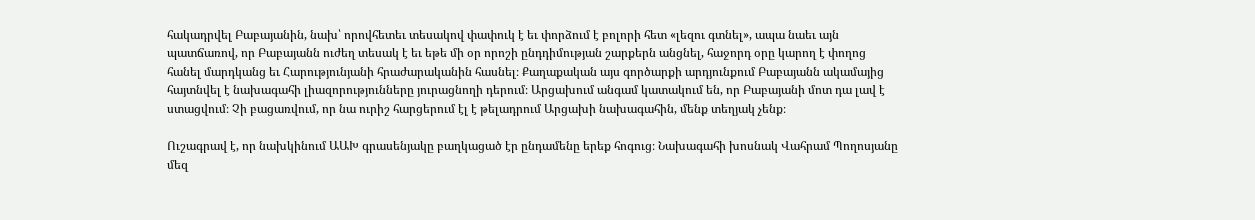հակադրվել Բաբայանին, նախ՝ որովհետեւ տեսակով փափուկ է եւ փորձում է բոլորի հետ «լեզու գտնել», ապա նաեւ այն պատճառով, որ Բաբայանն ուժեղ տեսակ է եւ եթե մի օր որոշի ընդդիմության շարքերն անցնել, հաջորդ օրը կարող է փողոց հանել մարդկանց եւ Հարությունյանի հրաժարականին հասնել։ Քաղաքական այս գործարքի արդյունքում Բաբայանն ակամայից հայտնվել է նախագահի լիազորությունները յուրացնողի դերում։ Արցախում անգամ կատակում են, որ Բաբայանի մոտ դա լավ է ստացվում։ Չի բացառվում, որ նա ուրիշ հարցերում էլ է թելադրում Արցախի նախագահին, մենք տեղյակ չենք։

Ուշագրավ է, որ նախկինում ԱԱԽ գրասենյակը բաղկացած էր ընդամենը երեք հոգուց։ Նախագահի խոսնակ Վահրամ Պողոսյանը մեզ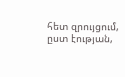հետ զրույցում, ըստ էության,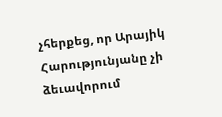չհերքեց, որ Արայիկ Հարությունյանը չի ձեւավորում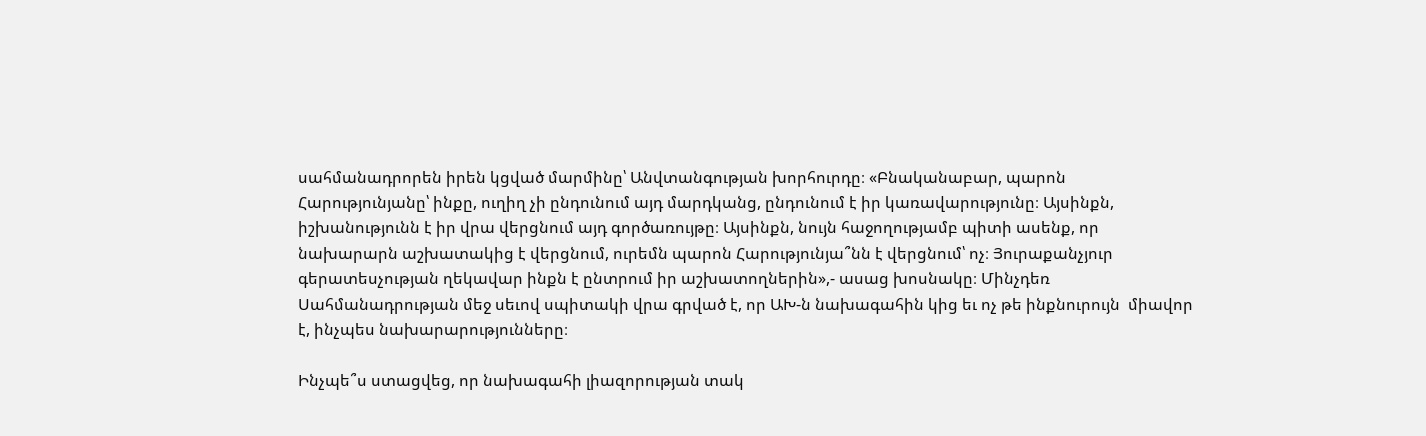սահմանադրորեն իրեն կցված մարմինը՝ Անվտանգության խորհուրդը։ «Բնականաբար, պարոն Հարությունյանը՝ ինքը, ուղիղ չի ընդունում այդ մարդկանց, ընդունում է իր կառավարությունը։ Այսինքն, իշխանությունն է իր վրա վերցնում այդ գործառույթը։ Այսինքն, նույն հաջողությամբ պիտի ասենք, որ նախարարն աշխատակից է վերցնում, ուրեմն պարոն Հարությունյա՞նն է վերցնում՝ ոչ։ Յուրաքանչյուր գերատեսչության ղեկավար ինքն է ընտրում իր աշխատողներին»,- ասաց խոսնակը։ Մինչդեռ Սահմանադրության մեջ սեւով սպիտակի վրա գրված է, որ ԱԽ-ն նախագահին կից եւ ոչ թե ինքնուրույն  միավոր է, ինչպես նախարարությունները։

Ինչպե՞ս ստացվեց, որ նախագահի լիազորության տակ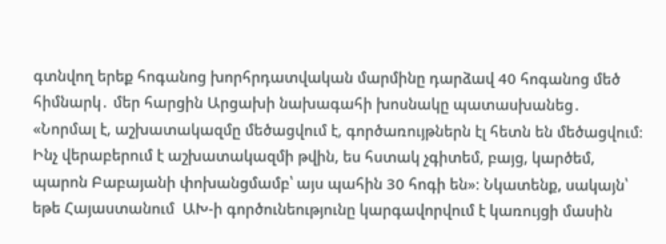գտնվող երեք հոգանոց խորհրդատվական մարմինը դարձավ 40 հոգանոց մեծ հիմնարկ․ մեր հարցին Արցախի նախագահի խոսնակը պատասխանեց․ «Նորմալ է, աշխատակազմը մեծացվում է, գործառույթներն էլ հետն են մեծացվում։ Ինչ վերաբերում է աշխատակազմի թվին, ես հստակ չգիտեմ, բայց, կարծեմ, պարոն Բաբայանի փոխանցմամբ՝ այս պահին 30 հոգի են»։ Նկատենք, սակայն՝ եթե Հայաստանում  ԱԽ-ի գործունեությունը կարգավորվում է կառույցի մասին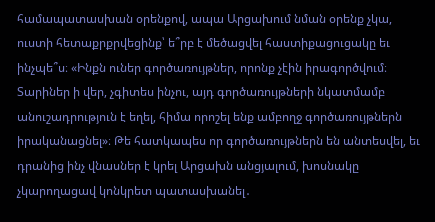համապատասխան օրենքով, ապա Արցախում նման օրենք չկա, ուստի հետաքրքրվեցինք՝ ե՞րբ է մեծացվել հաստիքացուցակը եւ ինչպե՞ս։ «Ինքն ուներ գործառույթներ, որոնք չէին իրագործվում։ Տարիներ ի վեր, չգիտես ինչու, այդ գործառույթների նկատմամբ անուշադրություն է եղել, հիմա որոշել ենք ամբողջ գործառույթներն իրականացնել»։ Թե հատկապես որ գործառույթներն են անտեսվել, եւ դրանից ինչ վնասներ է կրել Արցախն անցյալում, խոսնակը չկարողացավ կոնկրետ պատասխանել․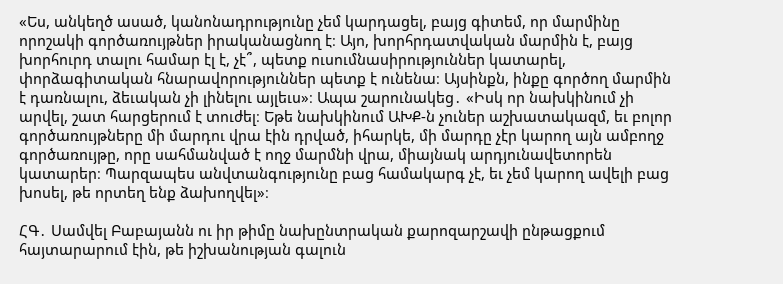«Ես, անկեղծ ասած, կանոնադրությունը չեմ կարդացել, բայց գիտեմ, որ մարմինը որոշակի գործառույթներ իրականացնող է։ Այո, խորհրդատվական մարմին է, բայց խորհուրդ տալու համար էլ է, չէ՞, պետք ուսումնասիրություններ կատարել, փորձագիտական հնարավորություններ պետք է ունենա։ Այսինքն, ինքը գործող մարմին է դառնալու, ձեւական չի լինելու այլեւս»։ Ապա շարունակեց․ «Իսկ որ նախկինում չի արվել, շատ հարցերում է տուժել։ Եթե նախկինում ԱԽՔ-ն չուներ աշխատակազմ, եւ բոլոր գործառույթները մի մարդու վրա էին դրված, իհարկե, մի մարդը չէր կարող այն ամբողջ գործառույթը, որը սահմանված է ողջ մարմնի վրա, միայնակ արդյունավետորեն կատարեր։ Պարզապես անվտանգությունը բաց համակարգ չէ, եւ չեմ կարող ավելի բաց խոսել, թե որտեղ ենք ձախողվել»։

ՀԳ․ Սամվել Բաբայանն ու իր թիմը նախընտրական քարոզարշավի ընթացքում հայտարարում էին, թե իշխանության գալուն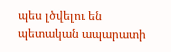պես լծվելու են պետական ապարատի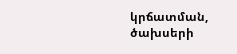կրճատման, ծախսերի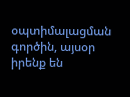օպտիմալացման գործին, այսօր իրենք են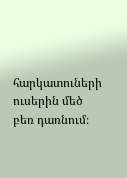հարկատուների ուսերին մեծ բեռ դառնում։